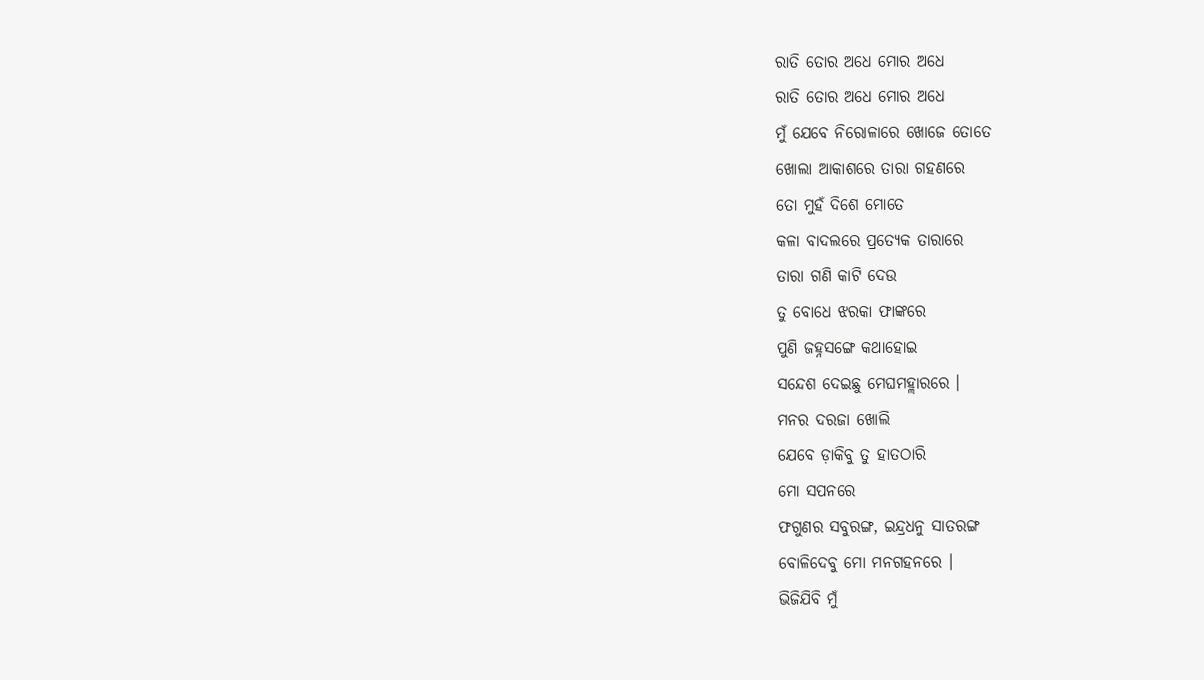ରାତି ତୋର ଅଧେ ମୋର ଅଧେ
ରାତି ତୋର ଅଧେ ମୋର ଅଧେ
ମୁଁ ଯେବେ ନିରୋଳାରେ ଖୋଜେ ତୋତେ
ଖୋଲା ଆକାଶରେ ତାରା ଗହଣରେ
ତୋ ମୁହଁ ଦିଶେ ମୋତେ
କଳା ବାଦଲରେ ପ୍ରତ୍ୟେକ ତାରାରେ
ତାରା ଗଣି କାଟି ଦେଉ
ତୁ ବୋଧେ ଝରକା ଫାଙ୍କରେ
ପୁଣି ଜହ୍ନସଙ୍ଗେ କଥାହୋଇ
ସନ୍ଦେଶ ଦେଇଛୁ ମେଘମହ୍ଲାରରେ ।
ମନର ଦରଜା ଖୋଲି
ଯେବେ ଡ଼ାକିବୁ ତୁ ହାତଠାରି
ମୋ ସପନରେ
ଫଗୁଣର ସବୁରଙ୍ଗ, ଇନ୍ଦ୍ରଧନୁ ସାତରଙ୍ଗ
ବୋଳିଦେବୁ ମୋ ମନଗହନରେ ।
ଭିଜିଯିବି ମୁଁ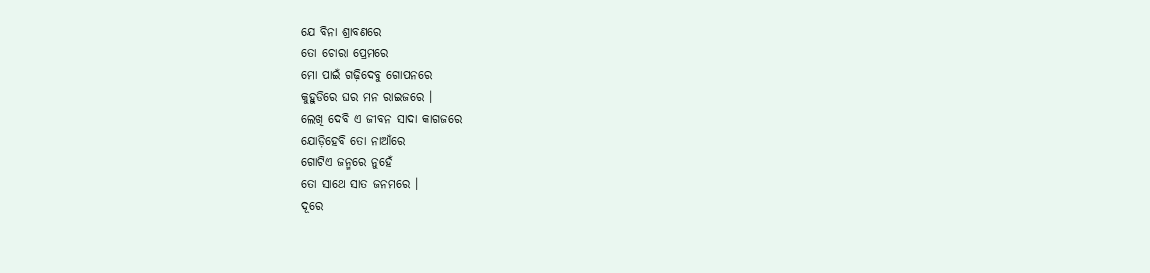ଯେ ବିନା ଶ୍ରାବଣରେ
ତୋ ଚୋରା ପ୍ରେମରେ
ମୋ ପାଇଁ ଗଢ଼ିଦେବୁ ଗୋପନରେ
କୁହୁଡିରେ ଘର ମନ ରାଇଜରେ ।
ଲେଖି ଦେବି ଏ ଜୀବନ ସାଦା କାଗଜରେ
ଯୋଡ଼ିହେବି ତୋ ନାଆଁରେ
ଗୋଟିଏ ଜନ୍ମରେ ନୁହେଁ
ତୋ ସାଥେ ସାତ ଜନମରେ ।
ଦୂରେ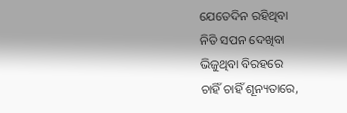ଯେତେଦିନ ରହିଥିବା
ନିତି ସପନ ଦେଖିବା
ଭିଜୁଥିବା ବିରହରେ
ଚାହିଁ ଚାହିଁ ଶୂନ୍ୟତାରେ,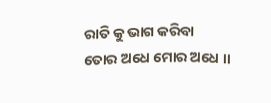ରାତି କୁ ଭାଗ କରିବା
ତୋର ଅଧେ ମୋର ଅଧେ ।।